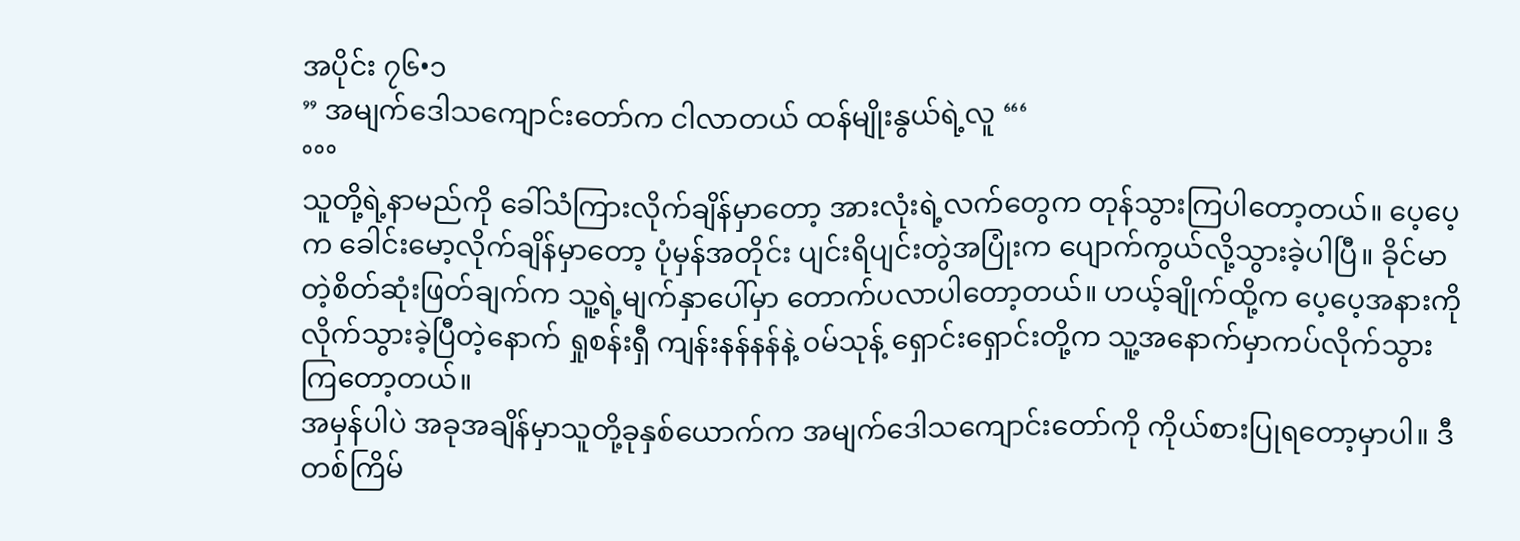အပိုင်း ၇၆•၁
” အမျက်ဒေါသကျောင်းတော်က ငါလာတယ် ထန်မျိုးနွယ်ရဲ့လူ “‘
°°°
သူတို့ရဲ့နာမည်ကို ခေါ်သံကြားလိုက်ချိန်မှာတော့ အားလုံးရဲ့လက်တွေက တုန်သွားကြပါတော့တယ်။ ပေ့ပေ့က ခေါင်းမော့လိုက်ချိန်မှာတော့ ပုံမှန်အတိုင်း ပျင်းရိပျင်းတွဲအပြုံးက ပျောက်ကွယ်လို့သွားခဲ့ပါပြီ။ ခိုင်မာတဲ့စိတ်ဆုံးဖြတ်ချက်က သူ့ရဲ့မျက်နှာပေါ်မှာ တောက်ပလာပါတော့တယ်။ ဟယ့်ချိုက်ထို့က ပေ့ပေ့အနားကို လိုက်သွားခဲ့ပြီတဲ့နောက် ရှုစန်းရှီ ကျန်းနန်နန်နဲ့ ၀မ်သုန့် ရှောင်းရှောင်းတို့က သူ့အနောက်မှာကပ်လိုက်သွားကြတော့တယ်။
အမှန်ပါပဲ အခုအချိန်မှာသူတို့ခုနှစ်ယောက်က အမျက်ဒေါသကျောင်းတော်ကို ကိုယ်စားပြုရတော့မှာပါ။ ဒီတစ်ကြိမ်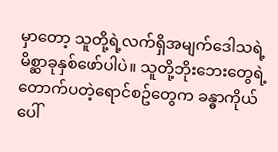မှာတော့ သူတို့ရဲ့လက်ရှိအမျက်ဒေါသရဲ့ မိစ္ဆာခုနှစ်ဖော်ပါပဲ။ သူတို့ဘိုးဘေးတွေရဲ့ တောက်ပတဲ့ရောင်စဥ်တွေက ခန္ဓာကိုယ်ပေါ်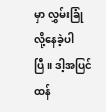မှာ လွှမ်းခြုံလို့နေခဲ့ပါပြီ။ ဒါ့အပြင် ထန်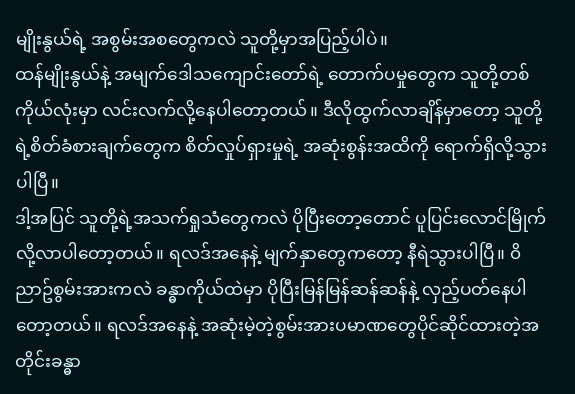မျိုးနွယ်ရဲ့ အစွမ်းအစတွေကလဲ သူတို့မှာအပြည့်ပါပဲ။
ထန်မျိုးနွယ်နဲ့ အမျက်ဒေါသကျောင်းတော်ရဲ့ တောက်ပမှုတွေက သူတို့တစ်ကိုယ်လုံးမှာ လင်းလက်လို့နေပါတော့တယ်။ ဒီလိုထွက်လာချိန်မှာတော့ သူတို့ရဲ့စိတ်ခံစားချက်တွေက စိတ်လှုပ်ရှားမှုရဲ့ အဆုံးစွန်းအထိကို ရောက်ရှိလို့သွားပါပြီ။
ဒါ့အပြင် သူတို့ရဲ့အသက်ရှုသံတွေကလဲ ပိုပြီးတော့တောင် ပူပြင်းလောင်မြိုက်လို့လာပါတော့တယ်။ ရလဒ်အနေနဲ့ မျက်နှာတွေကတော့ နီရဲသွားပါပြီ။ ၀ိညာဥ်စွမ်းအားကလဲ ခန္ဓာကိုယ်ထဲမှာ ပိုပြီးမြန်မြန်ဆန်ဆန်နဲ့ လှည့်ပတ်နေပါတော့တယ်။ ရလဒ်အနေနဲ့ အဆုံးမဲ့တဲ့စွမ်းအားပမာဏတွေပိုင်ဆိုင်ထားတဲ့အတိုင်းခန္ဓာ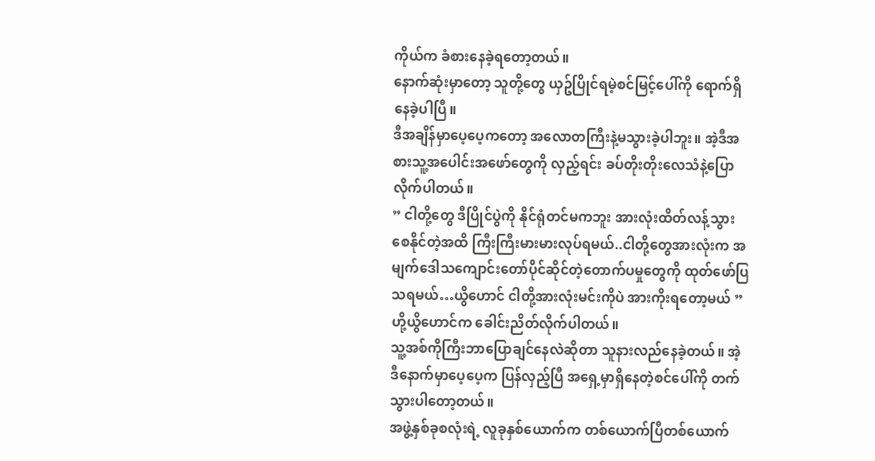ကိုယ်က ခံစားနေခဲ့ရတော့တယ်။
နောက်ဆုံးမှာတော့ သူတို့တွေ ယှဥ်ပြိုင်ရမဲ့စင်မြင့်ပေါ်ကို ရောက်ရှိနေခဲ့ပါပြီ။
ဒီအချိန်မှာပေ့ပေ့ကတော့ အလောတကြီးနဲ့မသွားခဲ့ပါဘူး။ အဲ့ဒီအစားသူ့အပေါင်းအဖော်တွေကို လှည့်ရင်း ခပ်တိုးတိုးလေသံနဲ့ပြောလိုက်ပါတယ်။
” ငါတို့တွေ ဒီပြိုင်ပွဲကို နိုင်ရုံတင်မကဘူး အားလုံးထိတ်လန့်သွားစေနိုင်တဲ့အထိ ကြီးကြီးမားမားလုပ်ရမယ်..ငါတို့တွေအားလုံးက အမျက်ဒေါသကျောင်းတော်ပိုင်ဆိုင်တဲ့တောက်ပမှုတွေကို ထုတ်ဖော်ပြသရမယ်…ယွိဟောင် ငါတို့အားလုံးမင်းကိုပဲ အားကိုးရတော့မယ် ”
ဟို့ယွိဟောင်က ခေါင်းညိတ်လိုက်ပါတယ်။
သူ့အစ်ကိုကြီးဘာပြောချင်နေလဲဆိုတာ သူနားလည်နေခဲ့တယ်။ အဲ့ဒီနောက်မှာပေ့ပေ့က ပြန်လှည့်ပြီ အရှေ့မှာရှိနေတဲ့စင်ပေါ်ကို တက်သွားပါတော့တယ်။
အဖွဲ့နှစ်ခုစလုံးရဲ့ လူခုနှစ်ယောက်က တစ်ယောက်ပြီတစ်ယောက်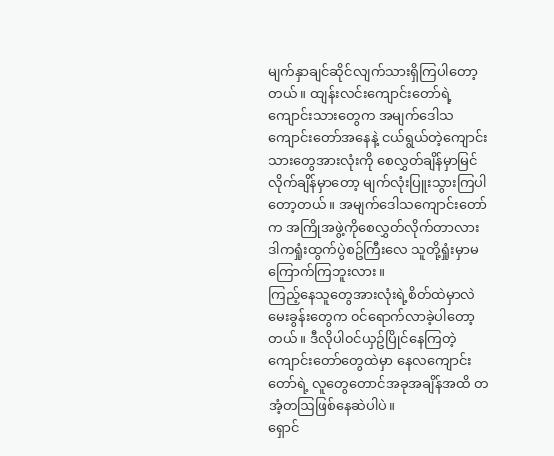မျက်နှာချင်ဆိုင်လျက်သားရှိကြပါတော့တယ်။ ထျန်းလင်းကျောင်းတော်ရဲ့ ကျောင်းသားတွေက အမျက်ဒေါသကျောင်းတော်အနေနဲ့ ငယ်ရွယ်တဲ့ကျောင်းသားတွေအားလုံးကို စေလွှတ်ချိန်မှာမြင်လိုက်ချိန်မှာတော့ မျက်လုံးပြူးသွားကြပါတော့တယ်။ အမျက်ဒေါသကျောင်းတော်က အကြိုအဖွဲ့ကိုစေလွှတ်လိုက်တာလား ဒါကရှုံးထွက်ပွဲစဥ်ကြီးလေ သူတို့ရှုံးမှာမကြောက်ကြဘူးလား။
ကြည့်နေသူတွေအားလုံးရဲ့စိတ်ထဲမှာလဲ မေးခွန်းတွေက ၀င်ရောက်လာခဲ့ပါတော့တယ်။ ဒီလိုပါ၀င်ယှဥ်ပြိုင်နေကြတဲ့ ကျောင်းတော်တွေထဲမှာ နေလကျောင်းတော်ရဲ့ လူတွေတောင်အခုအချိန်အထိ တအံ့တဩဖြစ်နေဆဲပါပဲ။
ရှောင်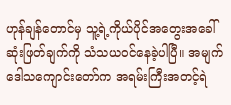ဟုန်ချန်တောင်မှ သူ့ရဲ့ကိုယ်ပိုင်အတွေးအခေါ်ဆုံးဖြတ်ချက်ကို သံသယ၀င်နေခဲ့ပါပြီ။ အမျက်ဒေါသကျောင်းတော်က အရမ်းကြီးအတင့်ရဲ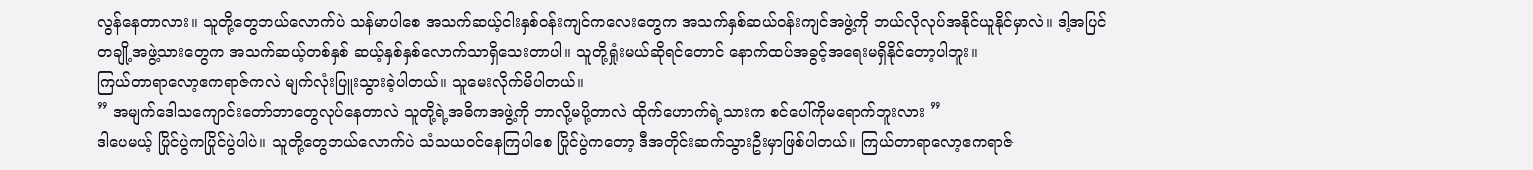လွန်နေတာလား။ သူတို့တွေဘယ်လောက်ပဲ သန်မာပါစေ အသက်ဆယ့်ငါးနှစ်၀န်းကျင်ကလေးတွေက အသက်နှစ်ဆယ်၀န်းကျင်အဖွဲ့ကို ဘယ်လိုလုပ်အနိုင်ယူနိုင်မှာလဲ။ ဒါ့အပြင် တချို့အဖွဲ့သားတွေက အသက်ဆယ့်တစ်နှစ် ဆယ့်နှစ်နှစ်လောက်သာရှိသေးတာပါ။ သူတို့ရှုံးမယ်ဆိုရင်တောင် နောက်ထပ်အခွင့်အရေးမရှိနိုင်တော့ပါဘူး။
ကြယ်တာရာလော့ဧကရာဇ်ကလဲ မျက်လုံးပြူးသွားခဲ့ပါတယ်။ သူမေးလိုက်မိပါတယ်။
” အမျက်ဒေါသကျောင်းတော်ဘာတွေလုပ်နေတာလဲ သူတို့ရဲ့အဓိကအဖွဲ့ကို ဘာလို့မပို့တာလဲ ထိုက်ဟောက်ရဲ့သားက စင်ပေါ်ကိုမရောက်ဘူးလား ”
ဒါပေမယ့် ပြိုင်ပွဲကပြိုင်ပွဲပါပဲ။ သူတို့တွေဘယ်လောက်ပဲ သံသယ၀င်နေကြပါစေ ပြိုင်ပွဲကတော့ ဒီအတိုင်းဆက်သွားဦးမှာဖြစ်ပါတယ်။ ကြယ်တာရာလော့ဧကရာဇ်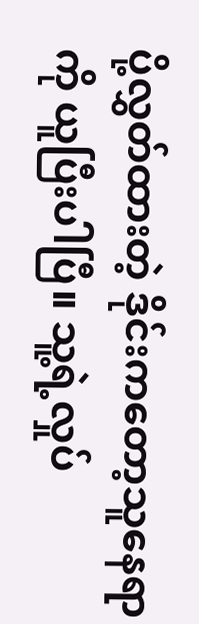ပို့လွှတ်ထားတဲ့ ဒိုင်းကတော့သူနေရာကို ယူပြီးပါပြီ။ သူ့ရဲ့လှုပ်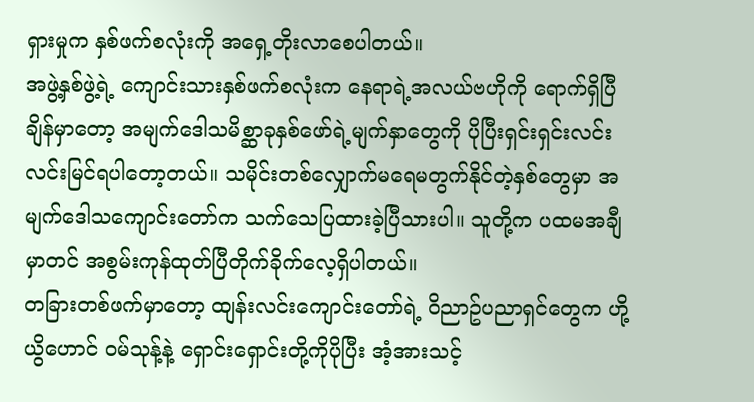ရှားမှုက နှစ်ဖက်စလုံးကို အရှေ့တိုးလာစေပါတယ်။
အဖွဲ့နှစ်ဖွဲ့ရဲ့ ကျောင်းသားနှစ်ဖက်စလုံးက နေရာရဲ့အလယ်ဗဟိုကို ရောက်ရှိပြီချိန်မှာတော့ အမျက်ဒေါသမိစ္ဆာခုနှစ်ဖော်ရဲ့မျက်နှာတွေကို ပိုပြီးရှင်းရှင်းလင်းလင်းမြင်ရပါတော့တယ်။ သမိုင်းတစ်လျှောက်မရေမတွက်နိုင်တဲ့နှစ်တွေမှာ အမျက်ဒေါသကျောင်းတော်က သက်သေပြထားခဲ့ပြီသားပါ။ သူတို့က ပထမအချီမှာတင် အစွမ်းကုန်ထုတ်ပြီတိုက်ခိုက်လေ့ရှိပါတယ်။
တခြားတစ်ဖက်မှာတော့ ထျန်းလင်းကျောင်းတော်ရဲ့ ၀ိညာဥ်ပညာရှင်တွေက ဟို့ယွိဟောင် ၀မ်သုန့်နဲ့ ရှောင်းရှောင်းတို့ကိုပိုပြီး အံ့အားသင့်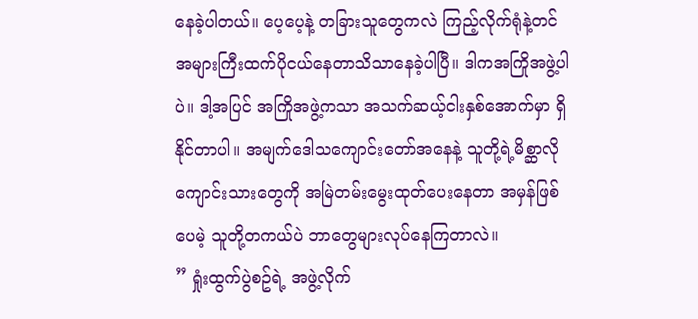နေခဲ့ပါတယ်။ ပေ့ပေ့နဲ့ တခြားသူတွေကလဲ ကြည့်လိုက်ရုံနဲ့တင် အများကြီးထက်ပိုငယ်နေတာသိသာနေခဲ့ပါပြီ။ ဒါကအကြိုအဖွဲ့ပါပဲ။ ဒါ့အပြင် အကြိုအဖွဲ့ကသာ အသက်ဆယ့်ငါးနှစ်အောက်မှာ ရှိနိုင်တာပါ။ အမျက်ဒေါသကျောင်းတော်အနေနဲ့ သူတို့ရဲ့မိစ္ဆာလိုကျောင်းသားတွေကို အမြဲတမ်းမွေးထုတ်ပေးနေတာ အမှန်ဖြစ်ပေမဲ့ သူတို့တကယ်ပဲ ဘာတွေများလုပ်နေကြတာလဲ။
” ရှုံးထွက်ပွဲစဥ်ရဲ့ အဖွဲ့လိုက်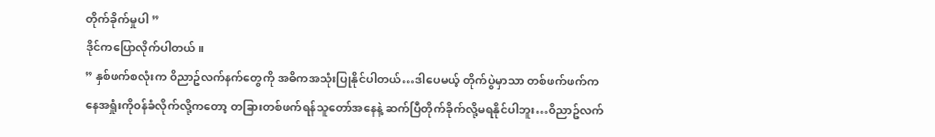တိုက်ခိုက်မှုပါ ”
ဒိုင်ကပြောလိုက်ပါတယ်။
” နှစ်ဖက်စလုံးက ၀ိညာဥ်လက်နက်တွေကို အဓိကအသုံးပြုနိုင်ပါတယ်…ဒါပေမယ့် တိုက်ပွဲမှာသာ တစ်ဖက်ဖက်ကနေအရှုံးကို၀န်ခံလိုက်လို့ကတော့ တခြားတစ်ဖက်ရန်သူတော်အနေနဲ့ ဆက်ပြီတိုက်ခိုက်လို့မရနိုင်ပါဘူး…၀ိညာဥ်လက်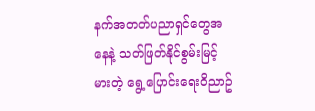နက်အတတ်ပညာရှင်တွေအနေနဲ့ သတ်ဖြတ်နိုင်စွမ်းမြင့်မားတဲ့ ရွေ့ပြောင်းရေး၀ိညာဥ်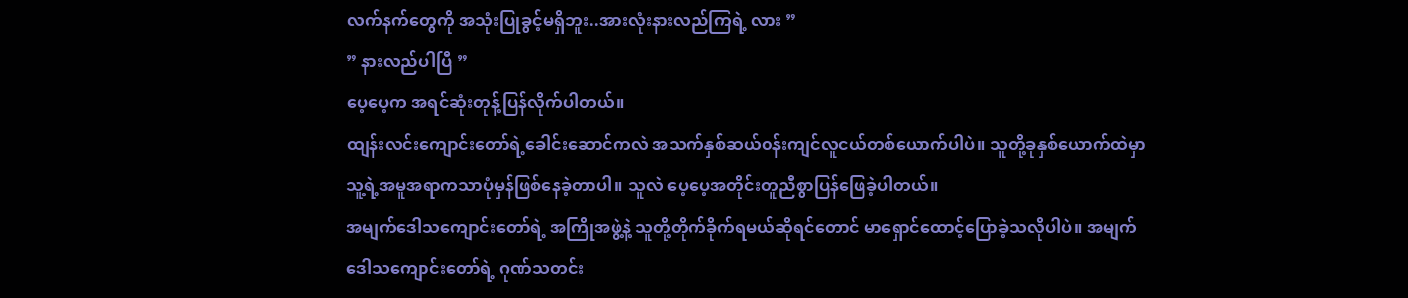လက်နက်တွေကို အသုံးပြုခွင့်မရှိဘူး..အားလုံးနားလည်ကြရဲ့ လား ”
” နားလည်ပါပြီ ”
ပေ့ပေ့က အရင်ဆုံးတုန့်ပြန်လိုက်ပါတယ်။
ထျန်းလင်းကျောင်းတော်ရဲ့ခေါင်းဆောင်ကလဲ အသက်နှစ်ဆယ်၀န်းကျင်လူငယ်တစ်ယောက်ပါပဲ။ သူတို့ခုနှစ်ယောက်ထဲမှာ သူ့ရဲ့အမူအရာကသာပုံမှန်ဖြစ်နေခဲ့တာပါ။ သူလဲ ပေ့ပေ့အတိုင်းတူညီစွာပြန်ဖြေခဲ့ပါတယ်။
အမျက်ဒေါသကျောင်းတော်ရဲ့ အကြိုအဖွဲ့နဲ့ သူတို့တိုက်ခိုက်ရမယ်ဆိုရင်တောင် မာရှောင်ထောင့်ပြောခဲ့သလိုပါပဲ။ အမျက်ဒေါသကျောင်းတော်ရဲ့ ဂုဏ်သတင်း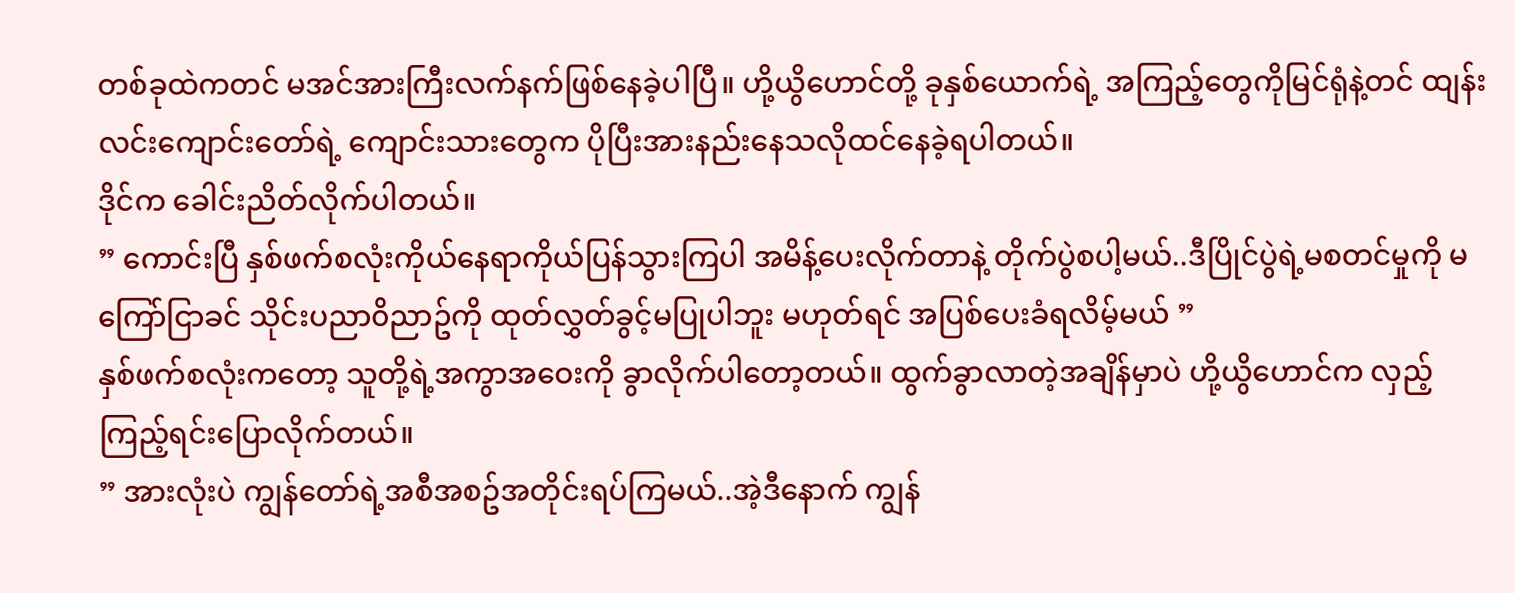တစ်ခုထဲကတင် မအင်အားကြီးလက်နက်ဖြစ်နေခဲ့ပါပြီ။ ဟို့ယွိဟောင်တို့ ခုနှစ်ယောက်ရဲ့ အကြည့်တွေကိုမြင်ရုံနဲ့တင် ထျန်းလင်းကျောင်းတော်ရဲ့ ကျောင်းသားတွေက ပိုပြီးအားနည်းနေသလိုထင်နေခဲ့ရပါတယ်။
ဒိုင်က ခေါင်းညိတ်လိုက်ပါတယ်။
” ကောင်းပြီ နှစ်ဖက်စလုံးကိုယ်နေရာကိုယ်ပြန်သွားကြပါ အမိန့်ပေးလိုက်တာနဲ့ တိုက်ပွဲစပါ့မယ်..ဒီပြိုင်ပွဲရဲ့မစတင်မှုကို မကြော်ငြာခင် သိုင်းပညာ၀ိညာဥ်ကို ထုတ်လွှတ်ခွင့်မပြုပါဘူး မဟုတ်ရင် အပြစ်ပေးခံရလိမ့်မယ် ”
နှစ်ဖက်စလုံးကတော့ သူတို့ရဲ့အကွာအဝေးကို ခွာလိုက်ပါတော့တယ်။ ထွက်ခွာလာတဲ့အချိန်မှာပဲ ဟို့ယွိဟောင်က လှည့်ကြည့်ရင်းပြောလိုက်တယ်။
” အားလုံးပဲ ကျွန်တော်ရဲ့အစီအစဥ်အတိုင်းရပ်ကြမယ်..အဲ့ဒီနောက် ကျွန်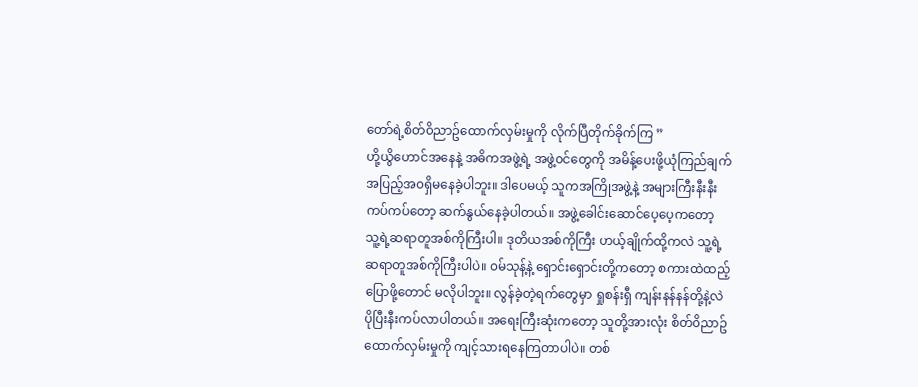တော်ရဲ့စိတ်၀ိညာဥ်ထောက်လှမ်းမှုကို လိုက်ပြီတိုက်ခိုက်ကြ ”
ဟို့ယွိဟောင်အနေနဲ့ အဓိကအဖွဲ့ရဲ့ အဖွဲ့၀င်တွေကို အမိန့်ပေးဖို့ယုံကြည်ချက်အပြည့်အ၀ရှိမနေခဲ့ပါဘူး။ ဒါပေမယ့် သူကအကြိုအဖွဲ့နဲ့ အများကြီးနီးနီးကပ်ကပ်တော့ ဆက်နွယ်နေခဲ့ပါတယ်။ အဖွဲ့ခေါင်းဆောင်ပေ့ပေ့ကတော့ သူ့ရဲ့ဆရာတူအစ်ကိုကြီးပါ။ ဒုတိယအစ်ကိုကြီး ဟယ့်ချိုက်ထို့ကလဲ သူ့ရဲ့ဆရာတူအစ်ကိုကြီးပါပဲ။ ၀မ်သုန့်နဲ့ ရှောင်းရှောင်းတို့ကတော့ စကားထဲထည့်ပြောဖို့တောင် မလိုပါဘူး။ လွန်ခဲ့တဲ့ရက်တွေမှာ ရှုစန်းရှီ ကျန်းနန်နန်တို့နဲ့လဲ ပိုပြီးနီးကပ်လာပါတယ်။ အရေးကြီးဆုံးကတော့ သူတို့အားလုံး စိတ်၀ိညာဥ်ထောက်လှမ်းမှုကို ကျင့်သားရနေကြတာပါပဲ။ တစ်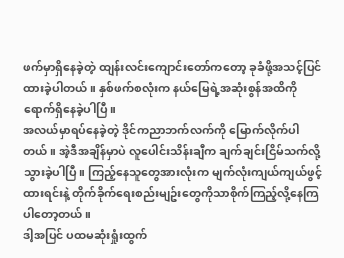ဖက်မှာရှိနေခဲ့တဲ့ ထျန်းလင်းကျောင်းတော်ကတော့ ခုခံဖို့အသင့်ပြင်ထားခဲ့ပါတယ်။ နှစ်ဖက်စလုံးက နယ်မြေရဲ့အဆုံးစွန်အထိကို ရောက်ရှိနေခဲ့ပါပြီ။
အလယ်မှာရပ်နေခဲ့တဲ့ ဒိုင်ကညာဘက်လက်ကို မြောက်လိုက်ပါတယ်။ အဲ့ဒီအချိန်မှာပဲ လူပေါင်းသိန်းချီက ချက်ချင်းငြိမ်သက်လို့သွားခဲ့ပါပြီ။ ကြည့်နေသူတွေအားလုံးက မျက်လုံးကျယ်ကျယ်ဖွင့်ထားရင်းနဲ့ တိုက်ခိုက်ရေးစည်းမျဥ်းတွေကိုသာစိုက်ကြည့်လို့နေကြပါတော့တယ်။
ဒါ့အပြင် ပထမဆုံးရှုံးထွက်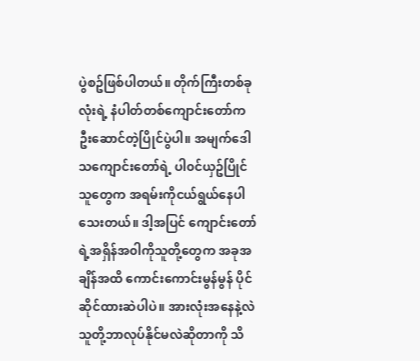ပွဲစဥ်ဖြစ်ပါတယ်။ တိုက်ကြီးတစ်ခုလုံးရဲ့ နံပါတ်တစ်ကျောင်းတော်က ဦးဆောင်တဲ့ပြိုင်ပွဲပါ။ အမျက်ဒေါသကျောင်းတော်ရဲ့ ပါ၀င်ယှဥ်ပြိုင်သူတွေက အရမ်းကိုငယ်ရွယ်နေပါသေးတယ်။ ဒါ့အပြင် ကျောင်းတော်ရဲ့အရှိန်အ၀ါကိုသူတို့တွေက အခုအချိန်အထိ ကောင်းကောင်းမွန်မွန် ပိုင်ဆိုင်ထားဆဲပါပဲ။ အားလုံးအနေနဲ့လဲ သူတို့ဘာလုပ်နိုင်မလဲဆိုတာကို သိ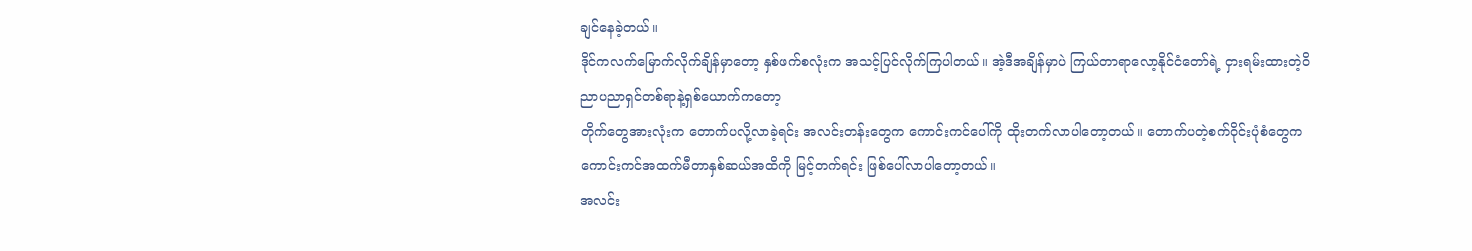ချင်နေခဲ့တယ်။
ဒိုင်ကလက်မြောက်လိုက်ချိန်မှာတော့ နှစ်ဖက်စလုံးက အသင့်ပြင်လိုက်ကြပါတယ်။ အဲ့ဒီအချိန်မှာပဲ ကြယ်တာရာလော့နိုင်ငံတော်ရဲ့ ငှားရမ်းထားတဲ့၀ိညာပညာရှင်တစ်ရာနဲ့ရှစ်ယောက်ကတော့
တိုက်တွေအားလုံးက တောက်ပလို့လာခဲ့ရင်း အလင်းတန်းတွေက ကောင်းကင်ပေါ်ကို ထိုးတက်လာပါတော့တယ်။ တောက်ပတဲ့စက်၀ိုင်းပုံစံတွေက ကောင်းကင်အထက်မီတာနှစ်ဆယ်အထိကို မြင့်တက်ရင်း ဖြစ်ပေါ်လာပါတော့တယ်။
အလင်း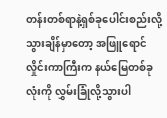တန်းတစ်ရာနဲ့ရှစ်ခုပေါင်းစည်းလို့သွားချိန်မှာတော့ အဖြူရောင်လှိုင်းကာကြီးက နယ်မြေတစ်ခုလုံးကို လွှမ်းခြုံလို့သွားပါ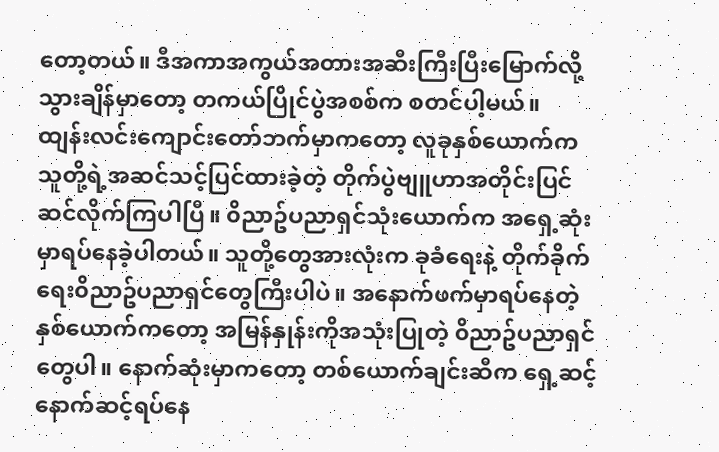တော့တယ်။ ဒီအကာအကွယ်အတားအဆီးကြီးပြီးမြောက်လို့သွားချိန်မှာတော့ တကယ်ပြိုင်ပွဲအစစ်က စတင်ပါ့မယ်။
ထျန်းလင်းကျောင်းတော်ဘက်မှာကတော့ လူခုနှစ်ယောက်ကသူတို့ရဲ့အဆင်သင့်ပြင်ထားခဲ့တဲ့ တိုက်ပွဲဗျူဟာအတိုင်းပြင်ဆင်လိုက်ကြပါပြီ။ ၀ိညာဥ်ပညာရှင်သုံးယောက်က အရှေ့ဆုံးမှာရပ်နေခဲ့ပါတယ်။ သူတို့တွေအားလုံးက ခုခံရေးနဲ့ တိုက်ခိုက်ရေး၀ိညာဥ်ပညာရှင်တွေကြီးပါပဲ။ အနောက်ဖက်မှာရပ်နေတဲ့ နှစ်ယောက်ကတော့ အမြန်နှုန်းကိုအသုံးပြုတဲ့ ၀ိညာဥ်ပညာရှင်တွေပါ။ နောက်ဆုံးမှာကတော့ တစ်ယောက်ချင်းဆီက ရှေ့ဆင့်နောက်ဆင့်ရပ်နေ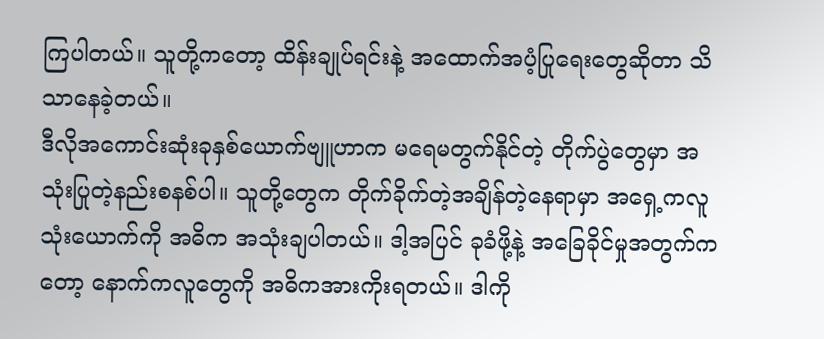ကြပါတယ်။ သူတို့ကတော့ ထိန်းချုပ်ရင်းနဲ့ အထောက်အပံ့ပြုရေးတွေဆိုတာ သိသာနေခဲ့တယ်။
ဒီလိုအကောင်းဆုံးခုနှစ်ယောက်ဗျူဟာက မရေမတွက်နိုင်တဲ့ တိုက်ပွဲတွေမှာ အသုံးပြုတဲ့နည်းစနစ်ပါ။ သူတို့တွေက တိုက်ခိုက်တဲ့အချိန်တဲ့နေရာမှာ အရှေ့ကလူသုံးယောက်ကို အဓိက အသုံးချပါတယ်။ ဒါ့အပြင် ခုခံဖို့နဲ့ အခြေခိုင်မှုအတွက်ကတော့ နောက်ကလူတွေကို အဓိကအားကိုးရတယ်။ ဒါကို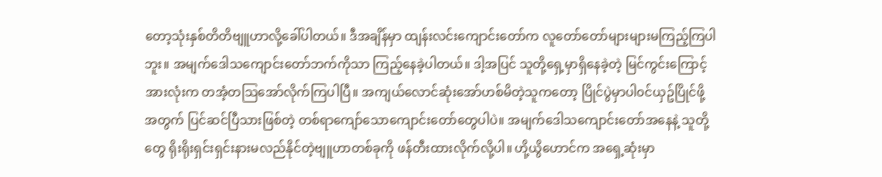တော့သုံးနှစ်တိတိဗျူဟာလို့ခေါ်ပါတယ်။ ဒီအချိန်မှာ ထျန်းလင်းကျောင်းတော်က လူတော်တော်များများမကြည့်ကြပါဘူး။ အမျက်ဒေါသကျောင်းတော်ဘက်ကိုသာ ကြည့်နေခဲ့ပါတယ်။ ဒါ့အပြင် သူတို့ရှေ့မှာရှိနေခဲ့တဲ့ မြင်ကွင်းကြောင့် အားလုံးက တအံ့တဩအော်လိုက်ကြပါပြီ။ အကျယ်လောင်ဆုံးအော်ဟစ်မိတဲ့သူကတော့ ပြိုင်ပွဲမှာပါ၀င်ယှဥ်ပြိုင်ဖို့အတွက် ပြင်ဆင်ပြီသားဖြစ်တဲ့ တစ်ရာကျော်သောကျောင်းတော်တွေပါပဲ။ အမျက်ဒေါသကျောင်းတော်အနေနဲ့ သူတို့တွေ ရိုးရိုးရှင်းရှင်းနားမလည်နိုင်တဲ့ဗျူဟာတစ်ခုကို ဖန်တီးထားလိုက်လို့ပါ။ ဟို့ယွိဟောင်က အရှေ့ဆုံးမှာ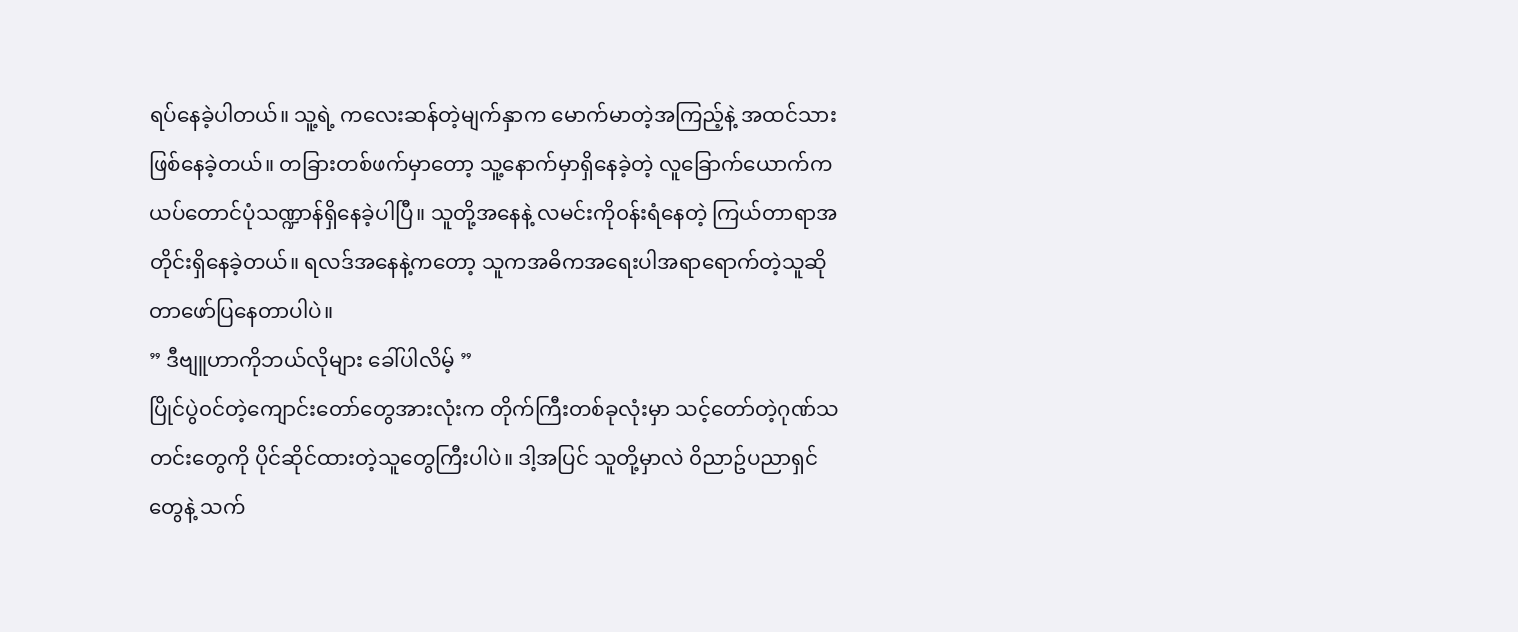ရပ်နေခဲ့ပါတယ်။ သူ့ရဲ့ ကလေးဆန်တဲ့မျက်နှာက မောက်မာတဲ့အကြည့်နဲ့ အထင်သားဖြစ်နေခဲ့တယ်။ တခြားတစ်ဖက်မှာတော့ သူ့နောက်မှာရှိနေခဲ့တဲ့ လူခြောက်ယောက်က ယပ်တောင်ပုံသဏ္ဍာန်ရှိနေခဲ့ပါပြီ။ သူတို့အနေနဲ့ လမင်းကို၀န်းရံနေတဲ့ ကြယ်တာရာအတိုင်းရှိနေခဲ့တယ်။ ရလဒ်အနေနဲ့ကတော့ သူကအဓိကအရေးပါအရာရောက်တဲ့သူဆိုတာဖော်ပြနေတာပါပဲ။
” ဒီဗျူဟာကိုဘယ်လိုများ ခေါ်ပါလိမ့် ”
ပြိုင်ပွဲ၀င်တဲ့ကျောင်းတော်တွေအားလုံးက တိုက်ကြီးတစ်ခုလုံးမှာ သင့်တော်တဲ့ဂုဏ်သတင်းတွေကို ပိုင်ဆိုင်ထားတဲ့သူတွေကြီးပါပဲ။ ဒါ့အပြင် သူတို့မှာလဲ ၀ိညာဥ်ပညာရှင်တွေနဲ့ သက်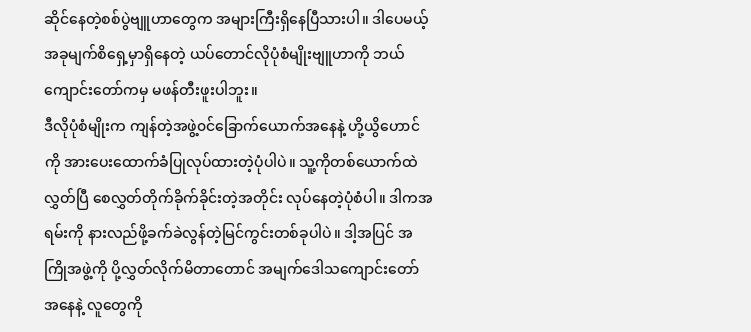ဆိုင်နေတဲ့စစ်ပွဲဗျူဟာတွေက အများကြီးရှိနေပြီသားပါ။ ဒါပေမယ့် အခုမျက်စိရှေ့မှာရှိနေတဲ့ ယပ်တောင်လိုပုံစံမျိုးဗျူဟာကို ဘယ်ကျောင်းတော်ကမှ မဖန်တီးဖူးပါဘူး။
ဒီလိုပုံစံမျိုးက ကျန်တဲ့အဖွဲ့၀င်ခြောက်ယောက်အနေနဲ့ ဟို့ယွိဟောင်ကို အားပေးထောက်ခံပြုလုပ်ထားတဲ့ပုံပါပဲ။ သူ့ကိုတစ်ယောက်ထဲလွှတ်ပြီ စေလွှတ်တိုက်ခိုက်ခိုင်းတဲ့အတိုင်း လုပ်နေတဲ့ပုံစံပါ။ ဒါကအရမ်းကို နားလည်ဖို့ခက်ခဲလွန်တဲ့မြင်ကွင်းတစ်ခုပါပဲ။ ဒါ့အပြင် အကြိုအဖွဲ့ကို ပို့လွှတ်လိုက်မိတာတောင် အမျက်ဒေါသကျောင်းတော်အနေနဲ့ လူတွေကို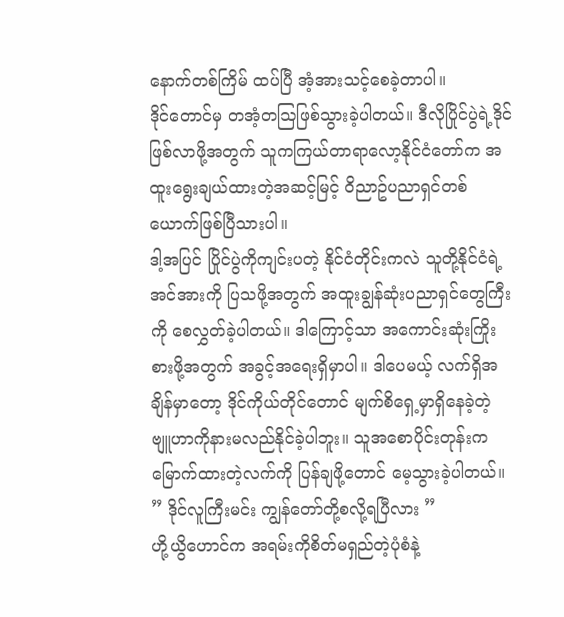နောက်တစ်ကြိမ် ထပ်ပြီ အံ့အားသင့်စေခဲ့တာပါ။
ဒိုင်တောင်မှ တအံ့တဩဖြစ်သွားခဲ့ပါတယ်။ ဒီလိုပြိုင်ပွဲရဲ့ဒိုင်ဖြစ်လာဖို့အတွက် သူကကြယ်တာရာလော့နိုင်ငံတော်က အထူးရွေးချယ်ထားတဲ့အဆင့်မြင့် ၀ိညာဥ်ပညာရှင်တစ်ယောက်ဖြစ်ပြီသားပါ။
ဒါ့အပြင် ပြိုင်ပွဲကိုကျင်းပတဲ့ နိုင်ငံတိုင်းကလဲ သူတို့နိုင်ငံရဲ့အင်အားကို ပြသဖို့အတွက် အထူးချွန်ဆုံးပညာရှင်တွေကြီးကို စေလွှတ်ခဲ့ပါတယ်။ ဒါကြောင့်သာ အကောင်းဆုံးကြိုးစားဖို့အတွက် အခွင့်အရေးရှိမှာပါ။ ဒါပေမယ့် လက်ရှိအချိန်မှာတော့ ဒိုင်ကိုယ်တိုင်တောင် မျက်စိရှေ့မှာရှိနေခဲ့တဲ့ ဗျူဟာကိုနားမလည်နိုင်ခဲ့ပါဘူး။ သူအစောပိုင်းတုန်းက မြောက်ထားတဲ့လက်ကို ပြန်ချဖို့တောင် မေ့သွားခဲ့ပါတယ်။
” ဒိုင်လူကြီးမင်း ကျွန်တော်တို့စလို့ရပြီလား ”
ဟို့ယွိဟောင်က အရမ်းကိုစိတ်မရှည်တဲ့ပုံစံနဲ့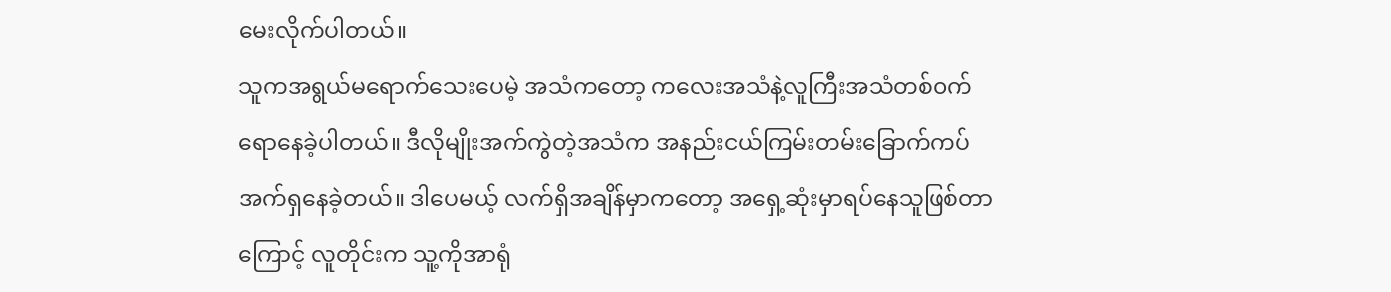မေးလိုက်ပါတယ်။
သူကအရွယ်မရောက်သေးပေမဲ့ အသံကတော့ ကလေးအသံနဲ့လူကြီးအသံတစ်၀က်ရောနေခဲ့ပါတယ်။ ဒီလိုမျိုးအက်ကွဲတဲ့အသံက အနည်းငယ်ကြမ်းတမ်းခြောက်ကပ်အက်ရှနေခဲ့တယ်။ ဒါပေမယ့် လက်ရှိအချိန်မှာကတော့ အရှေ့ဆုံးမှာရပ်နေသူဖြစ်တာကြောင့် လူတိုင်းက သူ့ကိုအာရုံ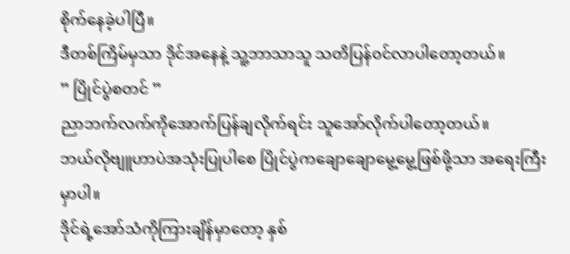စိုက်နေခဲ့ပါပြီ။
ဒီတစ်ကြိမ်မှသာ ဒိုင်အနေနဲ့ သူ့ဘာသာသူ သတိပြန်၀င်လာပါတော့တယ်။
” ပြိုင်ပွဲစတင် ”
ညာဘက်လက်ကိုအောက်ပြန်ချလိုက်ရင်း သူအော်လိုက်ပါတော့တယ်။
ဘယ်လိုဗျူဟာပဲအသုံးပြုပါစေ ပြိုင်ပွဲကချောချောမွေ့မွေ့ဖြစ်ဖို့သာ အရေးကြီးမှာပါ။
ဒိုင်ရဲ့အော်သံကိုကြားချိန်မှာတော့ နှစ်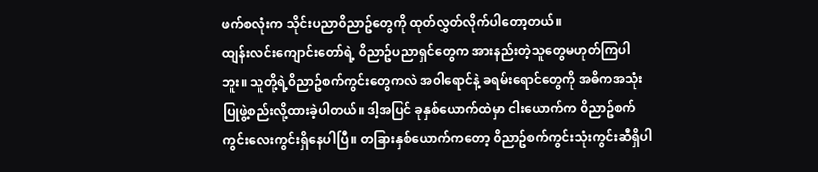ဖက်စလုံးက သိုင်းပညာ၀ိညာဥ်တွေကို ထုတ်လွှတ်လိုက်ပါတော့တယ်။
ထျန်းလင်းကျောင်းတော်ရဲ့ ၀ိညာဥ်ပညာရှင်တွေက အားနည်းတဲ့သူတွေမဟုတ်ကြပါဘူး။ သူတို့ရဲ့၀ိညာဥ်စက်ကွင်းတွေကလဲ အ၀ါရောင်နဲ့ ခရမ်းရောင်တွေကို အဓိကအသုံးပြုဖွဲ့စည်းလို့ထားခဲ့ပါတယ်။ ဒါ့အပြင် ခုနှစ်ယောက်ထဲမှာ ငါးယောက်က ၀ိညာဥ်စက်ကွင်းလေးကွင်းရှိနေပါပြီ။ တခြားနှစ်ယောက်ကတော့ ၀ိညာဥ်စက်ကွင်းသုံးကွင်းဆီရှိပါ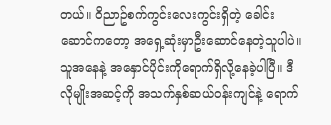တယ်။ ၀ိညာဥ်စက်ကွင်းလေးကွင်းရှိတဲ့ ခေါင်းဆောင်ကတော့ အရှေ့ဆုံးမှာဦးဆောင်နေတဲ့သူပါပဲ။ သူအနေနဲ့ အနှောင်ပိုင်းကိုရောက်ရှိလို့နေခဲ့ပါပြီ။ ဒီလိုမျိုးအဆင့်ကို အသက်နှစ်ဆယ်၀န်းကျင်နဲ့ ရောက်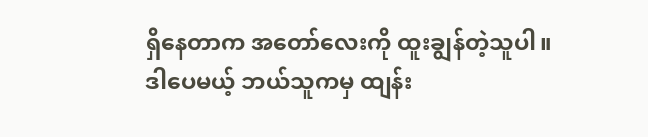ရှိနေတာက အတော်လေးကို ထူးချွန်တဲ့သူပါ။
ဒါပေမယ့် ဘယ်သူကမှ ထျန်း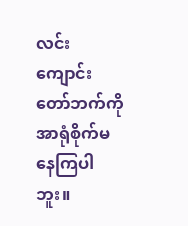လင်းကျောင်းတော်ဘက်ကို အာရုံစိုက်မနေကြပါဘူး။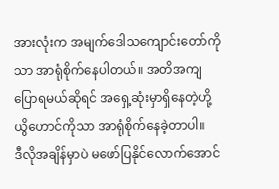အားလုံးက အမျက်ဒေါသကျောင်းတော်ကိုသာ အာရုံစိုက်နေပါတယ်။ အတိအကျပြောရမယ်ဆိုရင် အရှေ့ဆုံးမှာရှိနေတဲ့ဟို့ယွိဟောင်ကိုသာ အာရုံစိုက်နေခဲ့တာပါ။
ဒီလိုအချိန်မှာပဲ မဖော်ပြနိုင်လောက်အောင်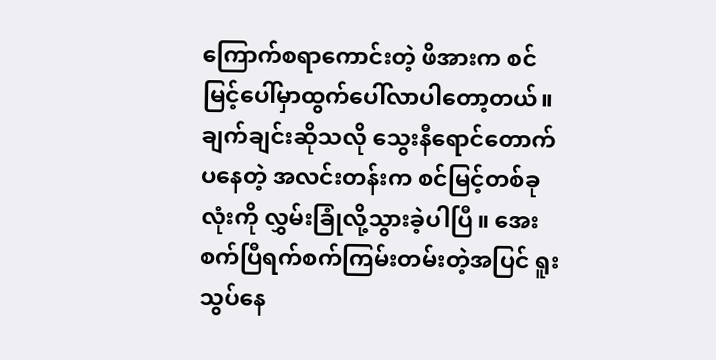ကြောက်စရာကောင်းတဲ့ ဖိအားက စင်မြင့်ပေါ်မှာထွက်ပေါ်လာပါတော့တယ်။ ချက်ချင်းဆိုသလို သွေးနီရောင်တောက်ပနေတဲ့ အလင်းတန်းက စင်မြင့်တစ်ခုလုံးကို လွှမ်းခြုံလို့သွားခဲ့ပါပြီ။ အေးစက်ပြီရက်စက်ကြမ်းတမ်းတဲ့အပြင် ရူးသွပ်နေ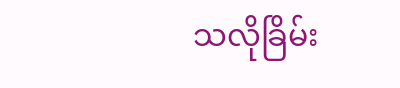သလိုခြိမ်း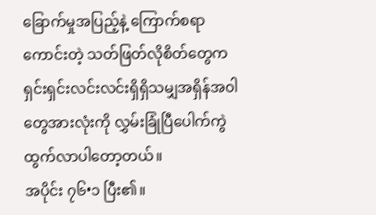ခြောက်မှုအပြည့်နဲ့ ကြောက်စရာကောင်းတဲ့ သတ်ဖြတ်လိုစိတ်တွေက ရှင်းရှင်းလင်းလင်းရှိရှိသမျှအရှိန်အ၀ါတွေအားလုံးကို လွှမ်းခြုံပြီပေါက်ကွဲထွက်လာပါတော့တယ်။
အပိုင်း ၇၆•၁ ပြီး၏။